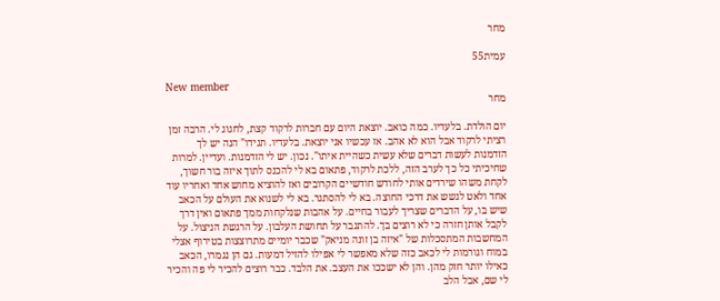מחר

עמית55

New member
מחר

יום הולדת. בלעדיו. כמה כואב. יוצאת היום עם חברות לרקוד קצת, לחגוג לי. הרבה זמן רציתי לרקוד אבל הוא לא אהב. אז עכשיו אני יוצאת. בלעדיו. תגידו" הנה יש לך הזדמנות לעשות דברים שלא עשית כשהיית איתו". נכון. יש לי הזדמנות. ועדיין. למרות שחיכיתי כל כך לערב הזה, ללכת לרקוד, פתאום בא לי להכנס לתוך איזה בור חשוך, לקחת משהו שירדים אותי לחודש חודשיים הקרובים ואז להוציא מחוש אחד ואחריו עוד אחד ולאט לגשש את דרכי החוצה. בא לי להסתגר. בא לי לשנוא את העולם על הכאב שיש בו, על הדברים שצריך לעבור בחיים. על אהבות שנלקחות ממך פתאום ואין דרך לקבל אותן חזרה כי לא רוצים בך. להתגבר על תחושת העלבון. על הרגשת הניצול. על המחשבות המתסכלות של "איזה בן זונה מניאק" שכבר יומיים מתרוצצות בטירוף אצלי במוח וגורמות לי לכאב כזה שלא מאפשר לי אפילו להזיל דמעות. גם הן נגמרו, הכאב כאילו יותר חזק מהן. והן לא ישככו את העצב. את הלבד. כבר רוצים להכיר לי פה והכיר לי שם, אבל הלב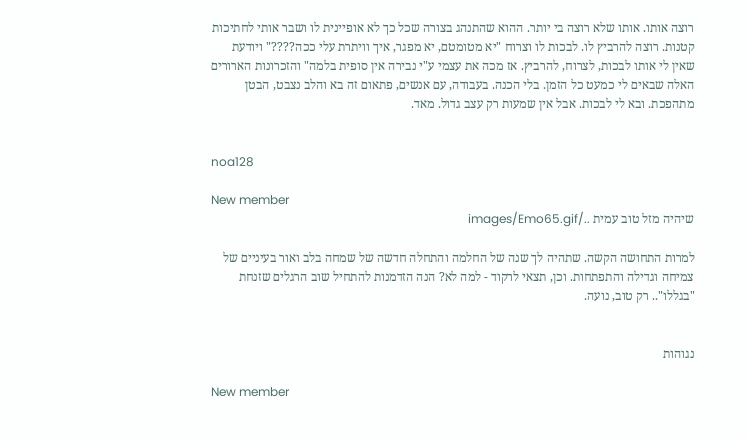רוצה אותו. אותו שלא רוצה בי יותר. ההוא שהתנהג בצורה שכל כך לא אופיינית לו ושבר אותי לחתיכות קטנות. רוצה להרביץ לו. לבכות לו וצרוח "יא מטומטם, יא מפגר, איך וויתרת עלי ככה????" ויודעת שאין לי אותו לבכות, לצרוח, להרביץ. אז מכה את עצמי ע"י נבירה אין סופית בלמה" והזכרונות הארורים האלה שבאים לי כמעט כל הזמן. בלי הכנה. בעבודה, עם אנשים, פתאום זה בא והלב נצבט, הבטן מתהפכת. ובא לי לבכות. אבל אין שמעות רק עצב גדול. מאד.


noa128

New member
שיהיה מזל טוב עמית ../images/Emo65.gif

למרות התחושה הקשה. שתהיה לך שנה של החלמה והתחלה חדשה של שמחה בלב ואור בעיניים של צמיחה וגדילה והתפתחות. וכן, תצאי לרקוד - למה לא? הנה הזדמנות להתחיל שוב הרגלים שזנחת "בגללו".. רק טוב, נועה.


נגוהות

New member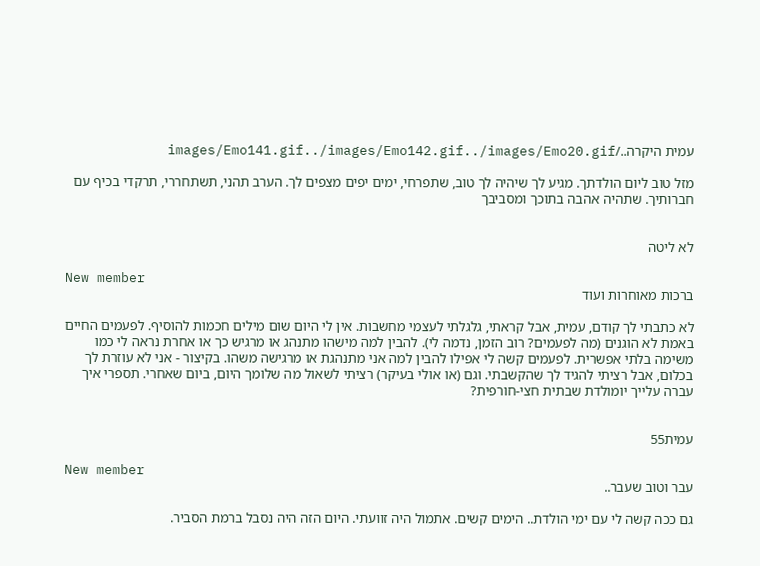עמית היקרה../images/Emo141.gif../images/Emo142.gif../images/Emo20.gif

מזל טוב ליום הולדתך. מגיע לך שיהיה לך טוב, שתפרחי, ימים יפים מצפים לך. הערב תהני, תשתחררי, תרקדי בכיף עם חברותיך. שתהיה אהבה בתוכך ומסביבך


לא ליטה

New member
ברכות מאוחרות ועוד

לא כתבתי לך קודם, עמית, אבל קראתי, גלגלתי לעצמי מחשבות. אין לי היום שום מילים חכמות להוסיף. לפעמים החיים באמת לא הוגנים (מה לפעמים? רוב הזמן, נדמה לי). להבין למה מישהו מתנהג או מרגיש כך או אחרת נראה לי כמו משימה בלתי אפשרית. לפעמים קשה לי אפילו להבין למה אני מתנהגת או מרגישה משהו. בקיצור - אני לא עוזרת לך בכלום, אבל רציתי להגיד לך שהקשבתי. וגם (או אולי בעיקר) רציתי לשאול מה שלומך היום, ביום שאחרי. תספרי איך עברה עלייך יומולדת שבתית חצי-חורפית?


עמית55

New member
עבר וטוב שעבר..

גם ככה קשה לי עם ימי הולדת.. הימים קשים. אתמול היה זוועתי. היום הזה היה נסבל ברמת הסביר.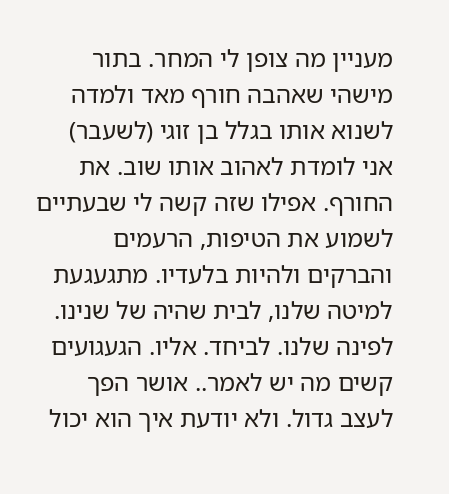מעניין מה צופן לי המחר. בתור מישהי שאהבה חורף מאד ולמדה לשנוא אותו בגלל בן זוגי (לשעבר) אני לומדת לאהוב אותו שוב. את החורף. אפילו שזה קשה לי שבעתיים לשמוע את הטיפות, הרעמים והברקים ולהיות בלעדיו. מתגעגעת למיטה שלנו, לבית שהיה של שנינו. לפינה שלנו. לביחד. אליו. הגעגועים קשים מה יש לאמר.. אושר הפך לעצב גדול. ולא יודעת איך הוא יכול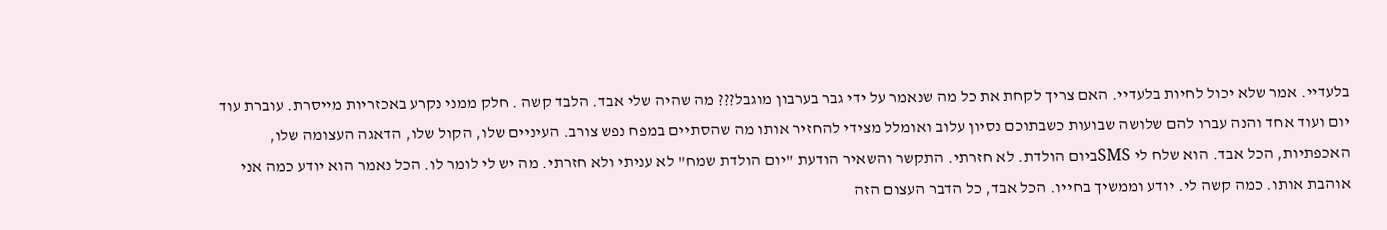בלעדיי. אמר שלא יכול לחיות בלעדיי. האם צריך לקחת את כל מה שנאמר על ידי גבר בערבון מוגבל??? מה שהיה שלי אבד. הלבד קשה . חלק ממני נקרע באכזריות מייסרת. עוברת עוד יום ועוד אחד והנה עברו להם שלושה שבועות כשבתוכם נסיון עלוב ואומלל מצידי להחזיר אותו מה שהסתיים במפח נפש צורב. העיניים שלו, הקול שלו, הדאגה העצומה שלו, האכפתיות, הכל אבד. הוא שלח לי SMSביום הולדת. לא חזרתי. התקשר והשאיר הודעת "יום הולדת שמח" לא עניתי ולא חזרתי. מה יש לי לומר לו. הכל נאמר הוא יודע כמה אני אוהבת אותו. כמה קשה לי. יודע וממשיך בחייו. הכל אבד, כל הדבר העצום הזה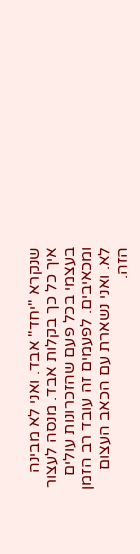שנקרא "יחד" אבד. ואני לא מבינה איך כל כך בקלות אבד. מנסה לעצור בעצמי בכל פעם שהזכרונות עולים ומכאיבים. לפעמים זה עובד רב הזמן לא. ואני נשארת עם הכאב העצום הזה.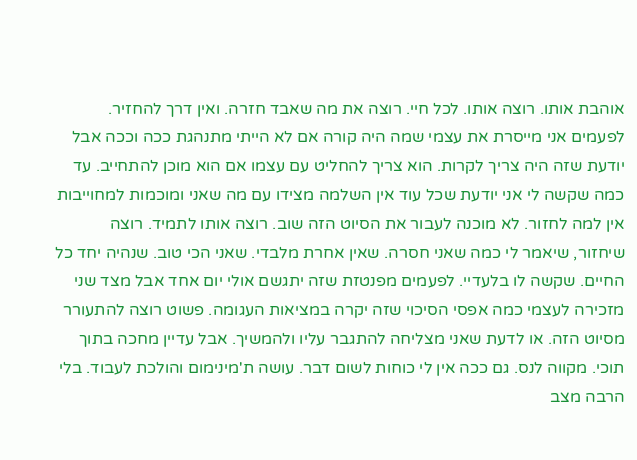אוהבת אותו. רוצה אותו. לכל חיי. רוצה את מה שאבד חזרה. ואין דרך להחזיר. לפעמים אני מייסרת את עצמי שמה היה קורה אם לא הייתי מתנהגת ככה וככה אבל יודעת שזה היה צריך לקרות. הוא צריך להחליט עם עצמו אם הוא מוכן להתחייב. עד כמה שקשה לי אני יודעת שכל עוד אין השלמה מצידו עם מה שאני ומוכמות למחוייבות אין למה לחזור. לא מוכנה לעבור את הסיוט הזה שוב. רוצה אותו לתמיד. רוצה שיחזור, שיאמר לי כמה שאני חסרה. שאין אחרת מלבדי. שאני הכי טוב. שנהיה יחד כל החיים. שקשה לו בלעדיי. לפעמים מפנטזת שזה יתגשם אולי יום אחד אבל מצד שני מזכירה לעצמי כמה אפסי הסיכוי שזה יקרה במציאות העגומה. פשוט רוצה להתעורר מסיוט הזה. או לדעת שאני מצליחה להתגבר עליו ולהמשיך. אבל עדיין מחכה בתוך תוכי. מקווה לנס. גם ככה אין לי כוחות לשום דבר. עושה ת'מינימום והולכת לעבוד. בלי הרבה מצב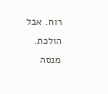רוח. אבל הולכת. מנסה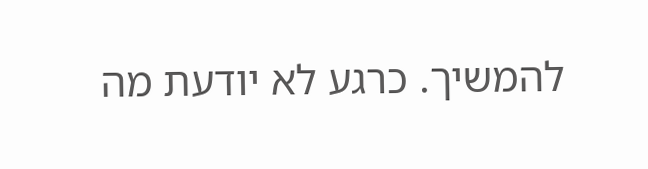להמשיך. כרגע לא יודעת מה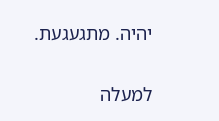יהיה. מתגעגעת.

למעלה